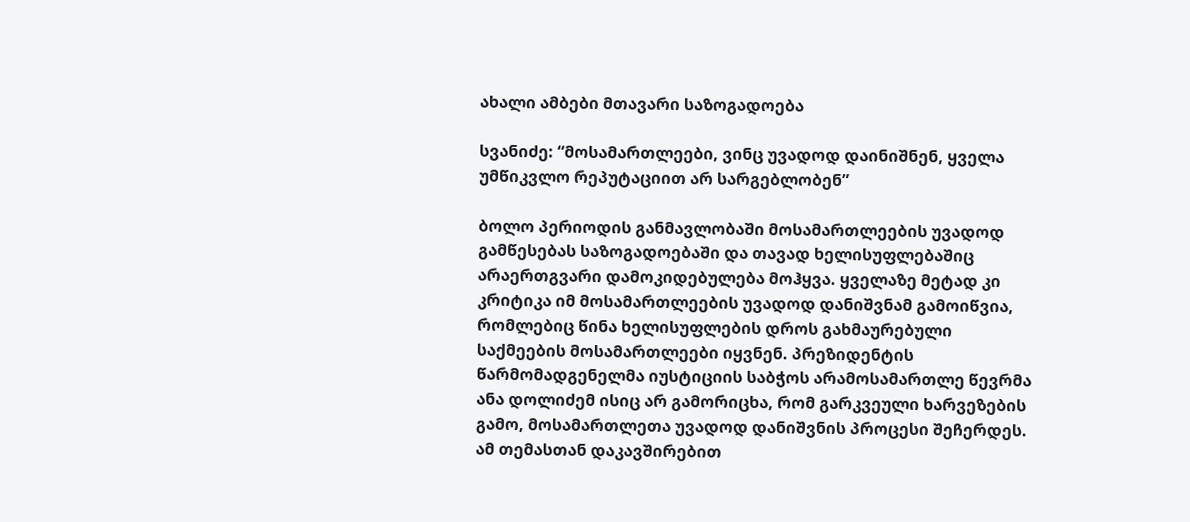ახალი ამბები მთავარი საზოგადოება

სვანიძე: “მოსამართლეები, ვინც უვადოდ დაინიშნენ, ყველა უმწიკვლო რეპუტაციით არ სარგებლობენ”

ბოლო პერიოდის განმავლობაში მოსამართლეების უვადოდ გამწესებას საზოგადოებაში და თავად ხელისუფლებაშიც არაერთგვარი დამოკიდებულება მოჰყვა. ყველაზე მეტად კი კრიტიკა იმ მოსამართლეების უვადოდ დანიშვნამ გამოიწვია, რომლებიც წინა ხელისუფლების დროს გახმაურებული საქმეების მოსამართლეები იყვნენ. პრეზიდენტის წარმომადგენელმა იუსტიციის საბჭოს არამოსამართლე წევრმა ანა დოლიძემ ისიც არ გამორიცხა, რომ გარკვეული ხარვეზების გამო, მოსამართლეთა უვადოდ დანიშვნის პროცესი შეჩერდეს. ამ თემასთან დაკავშირებით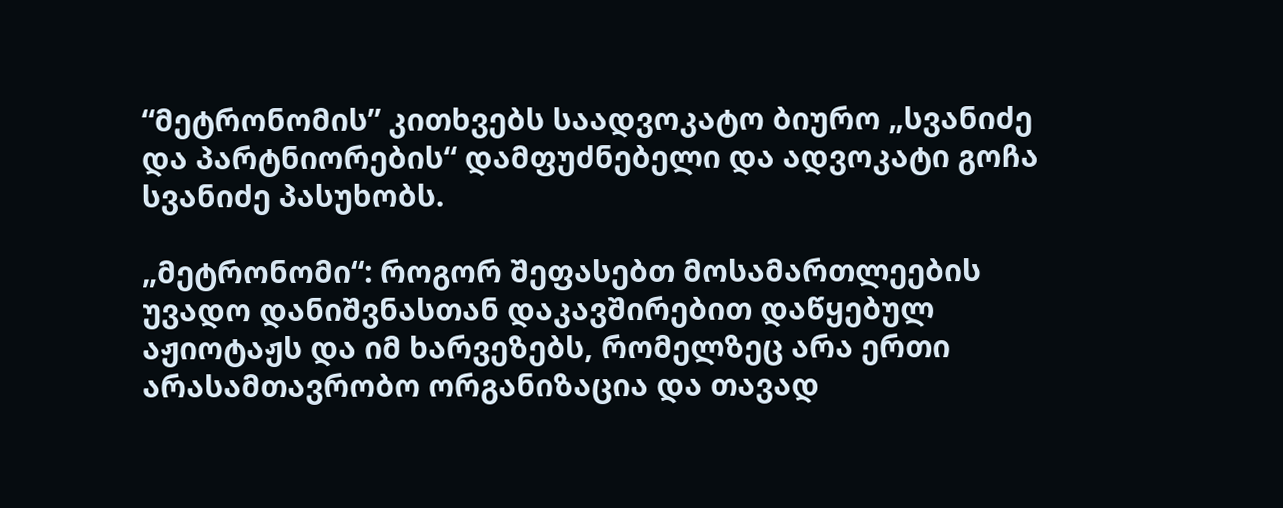“მეტრონომის” კითხვებს საადვოკატო ბიურო „სვანიძე და პარტნიორების“ დამფუძნებელი და ადვოკატი გოჩა სვანიძე პასუხობს.

„მეტრონომი“: როგორ შეფასებთ მოსამართლეების უვადო დანიშვნასთან დაკავშირებით დაწყებულ აჟიოტაჟს და იმ ხარვეზებს, რომელზეც არა ერთი არასამთავრობო ორგანიზაცია და თავად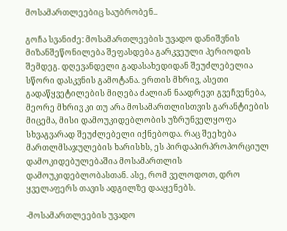მოსამართლეებიც საუბრობენ..

გოჩა სვანიძე: მოსამართლეების უვადო დანიშვნის მიზანშეწონილება შეფასდება გარკვეული პერიოდის შემდეგ. დღევანდელი გადასახედიდან შეუძლებელია სწორი დასკვნის გამოტანა. ერთის მხრივ, ასეთი გადაწყვეტილების მიღება ძალიან ნაადრევი გვეჩვენება, მეორე მხრივ კი თუ არა მოსამართლისთვის გარანტიების მიცემა, მისი დამოუკიდებლობის უზრუნველყოფა სხვაგვარად შეუძლებელი იქნებოდა. რაც შეეხება მართლმსაჯულების ხარისხს, ეს პირდაპირპროპორციულ დამოკიდებულებაშია მოსამართლის დამოუკიდებლობასთან. ასე, რომ ველოდოთ, დრო ყველაფერს თავის ადგილზე დააყენებს.

-მოსამართლეების უვადო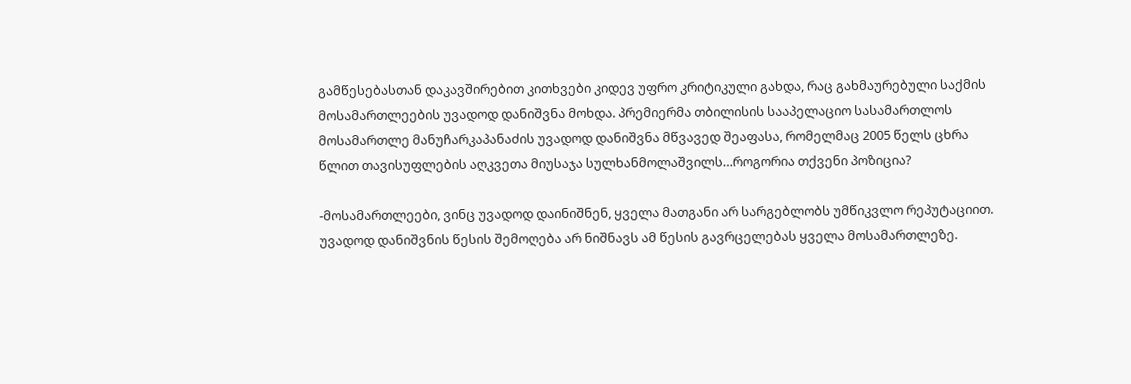გამწესებასთან დაკავშირებით კითხვები კიდევ უფრო კრიტიკული გახდა, რაც გახმაურებული საქმის მოსამართლეების უვადოდ დანიშვნა მოხდა. პრემიერმა თბილისის სააპელაციო სასამართლოს მოსამართლე მანუჩარკაპანაძის უვადოდ დანიშვნა მწვავედ შეაფასა, რომელმაც 2005 წელს ცხრა წლით თავისუფლების აღკვეთა მიუსაჯა სულხანმოლაშვილს…როგორია თქვენი პოზიცია?

-მოსამართლეები, ვინც უვადოდ დაინიშნენ, ყველა მათგანი არ სარგებლობს უმწიკვლო რეპუტაციით. უვადოდ დანიშვნის წესის შემოღება არ ნიშნავს ამ წესის გავრცელებას ყველა მოსამართლეზე.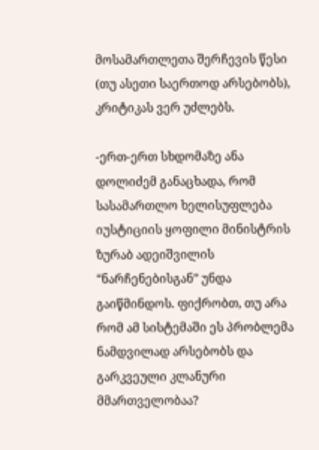მოსამართლეთა შერჩევის წესი (თუ ასეთი საერთოდ არსებობს), კრიტიკას ვერ უძლებს.

-ერთ-ერთ სხდომაზე ანა დოლიძემ განაცხადა, რომ სასამართლო ხელისუფლება იუსტიციის ყოფილი მინისტრის ზურაბ ადეიშვილის “ნარჩენებისგან” უნდა გაიწმინდოს. ფიქრობთ, თუ არა რომ ამ სისტემაში ეს პრობლემა ნამდვილად არსებობს და გარკვეული კლანური მმართველობაა?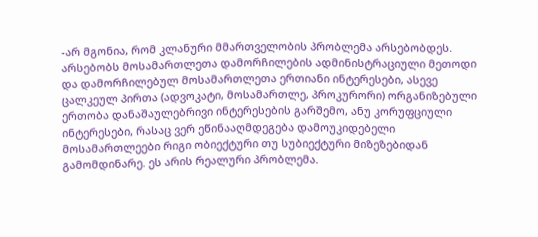-არ მგონია, რომ კლანური მმართველობის პრობლემა არსებობდეს. არსებობს მოსამართლეთა დამორჩილების ადმინისტრაციული მეთოდი და დამორჩილებულ მოსამართლეთა ერთიანი ინტერესები, ასევე ცალკეულ პირთა (ადვოკატი, მოსამართლე, პროკურორი) ორგანიზებული ერთობა დანაშაულებრივი ინტერესების გარშემო, ანუ კორუფციული ინტერესები, რასაც ვერ ეწინააღმდეგება დამოუკიდებელი მოსამართლეები რიგი ობიექტური თუ სუბიექტური მიზეზებიდან გამომდინარე. ეს არის რეალური პრობლემა.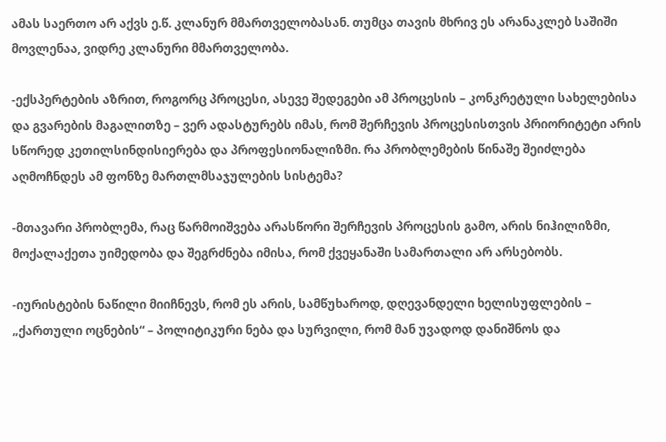ამას საერთო არ აქვს ე.წ. კლანურ მმართველობასან. თუმცა თავის მხრივ ეს არანაკლებ საშიში მოვლენაა, ვიდრე კლანური მმართველობა.

-ექსპერტების აზრით, როგორც პროცესი, ასევე შედეგები ამ პროცესის – კონკრეტული სახელებისა და გვარების მაგალითზე – ვერ ადასტურებს იმას, რომ შერჩევის პროცესისთვის პრიორიტეტი არის სწორედ კეთილსინდისიერება და პროფესიონალიზმი. რა პრობლემების წინაშე შეიძლება აღმოჩნდეს ამ ფონზე მართლმსაჯულების სისტემა?

-მთავარი პრობლემა, რაც წარმოიშვება არასწორი შერჩევის პროცესის გამო, არის ნიჰილიზმი, მოქალაქეთა უიმედობა და შეგრძნება იმისა, რომ ქვეყანაში სამართალი არ არსებობს.

-იურისტების ნაწილი მიიჩნევს, რომ ეს არის, სამწუხაროდ, დღევანდელი ხელისუფლების – „ქართული ოცნების“ – პოლიტიკური ნება და სურვილი, რომ მან უვადოდ დანიშნოს და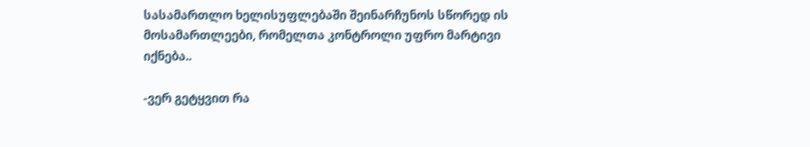სასამართლო ხელისუფლებაში შეინარჩუნოს სწორედ ის მოსამართლეები, რომელთა კონტროლი უფრო მარტივი იქნება..

-ვერ გეტყვით რა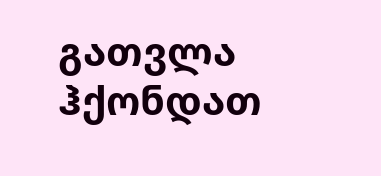გათვლა ჰქონდათ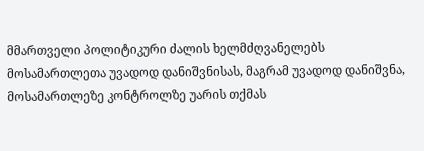მმართველი პოლიტიკური ძალის ხელმძღვანელებს მოსამართლეთა უვადოდ დანიშვნისას, მაგრამ უვადოდ დანიშვნა, მოსამართლეზე კონტროლზე უარის თქმას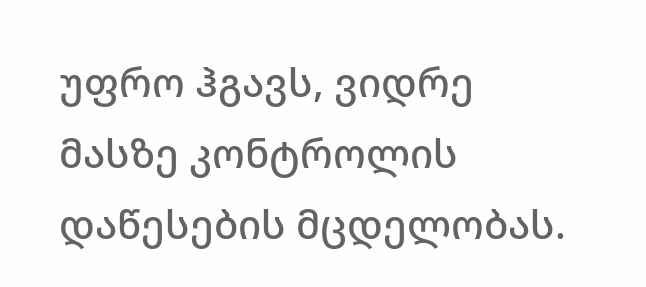უფრო ჰგავს, ვიდრე მასზე კონტროლის დაწესების მცდელობას.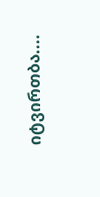იტვირთბა....